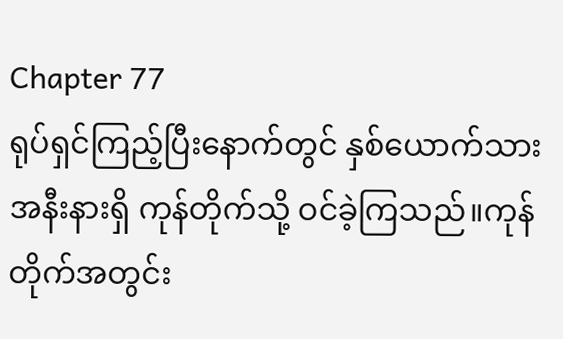Chapter 77
ရုပ်ရှင်ကြည့်ပြီးနောက်တွင် နှစ်ယောက်သား အနီးနားရှိ ကုန်တိုက်သို့ ဝင်ခဲ့ကြသည်။ကုန်တိုက်အတွင်း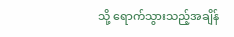သို့ ရောက်သွားသည့်အချိန်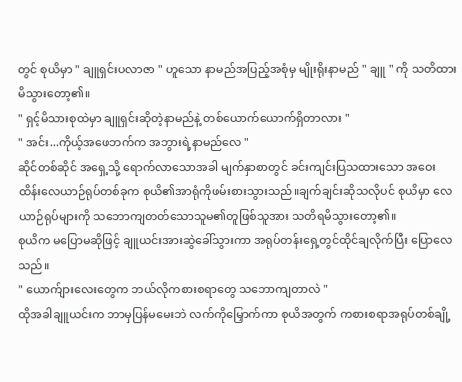တွင် စုယိမှာ " ချူရှင်းပလာဇာ " ဟူသော နာမည်အပြည့်အစုံမှ မျိုးရိုးနာမည် " ချူ " ကို သတိထားမိသွားတော့၏။
" ရှင့်မိသားစုထဲမှာ ချူရှင်းဆိုတဲ့နာမည်နဲ့ တစ်ယောက်ယောက်ရှိတာလား "
" အင်း...ကိုယ့်အဖေဘက်က အဘွားရဲ့နာမည်လေ "
ဆိုင်တစ်ဆိုင် အရှေ့သို့ ရောက်လာသောအခါ မျက်နှာစာတွင် ခင်းကျင်းပြသထားသော အဝေးထိန်းလေယာဉ်ရုပ်တစ်ခုက စုယိ၏အာရုံကိုဖမ်းစားသွားသည်။ချက်ချင်းဆိုသလိုပင် စုယိမှာ လေယာဉ်ရုပ်များကို သဘောကျတတ်သောသူမ၏တူဖြစ်သူအား သတိရမိသွားတော့၏။
စုယိက မပြောမဆိုဖြင့် ချူယင်းအားဆွဲခေါ်သွားကာ အရုပ်တန်းရှေ့တွင်ထိုင်ချလိုက်ပြီး ပြောလေသည်။
" ယောက်ျားလေးတွေက ဘယ်လိုကစားစရာတွေ သဘောကျတာလဲ "
ထိုအခါချူယင်းက ဘာမှပြန်မမေးဘဲ လက်ကိုမြှောက်ကာ စုယိအတွက် ကစားစရာအရုပ်တစ်ချို့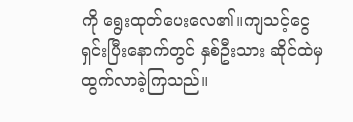ကို ရွေးထုတ်ပေးလေ၏။ကျသင့်ငွေရှင်းပြီးနောက်တွင် နှစ်ဦးသား ဆိုင်ထဲမှ ထွက်လာခဲ့ကြသည်။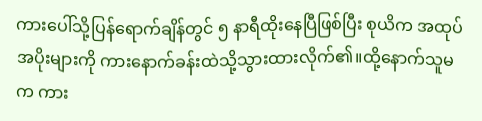ကားပေါ်သို့ပြန်ရောက်ချိန်တွင် ၅ နာရီထိုးနေပြီဖြစ်ပြီး စုယိက အထုပ်အပိုးများကို ကားနောက်ခန်းထဲသို့သွားထားလိုက်၏။ထို့နောက်သူမက ကား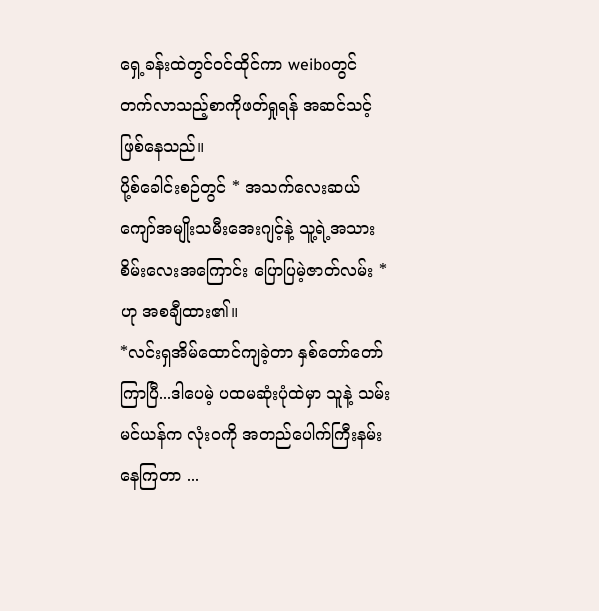ရှေ့ခန်းထဲတွင်ဝင်ထိုင်ကာ weiboတွင် တက်လာသည့်စာကိုဖတ်ရှုရန် အဆင်သင့်ဖြစ်နေသည်။
ပို့စ်ခေါင်းစဉ်တွင် * အသက်လေးဆယ်ကျော်အမျိုးသမီးအေးဂျင့်နဲ့ သူ့ရဲ့အသားစိမ်းလေးအကြောင်း ပြောပြမဲ့ဇာတ်လမ်း * ဟု အစချီထား၏။
*လင်းရှအိမ်ထောင်ကျခဲ့တာ နှစ်တော်တော်ကြာပြီ...ဒါပေမဲ့ ပထမဆုံးပုံထဲမှာ သူနဲ့ သမ်းမင်ယန်က လုံးဝကို အတည်ပေါက်ကြီးနမ်းနေကြတာ ...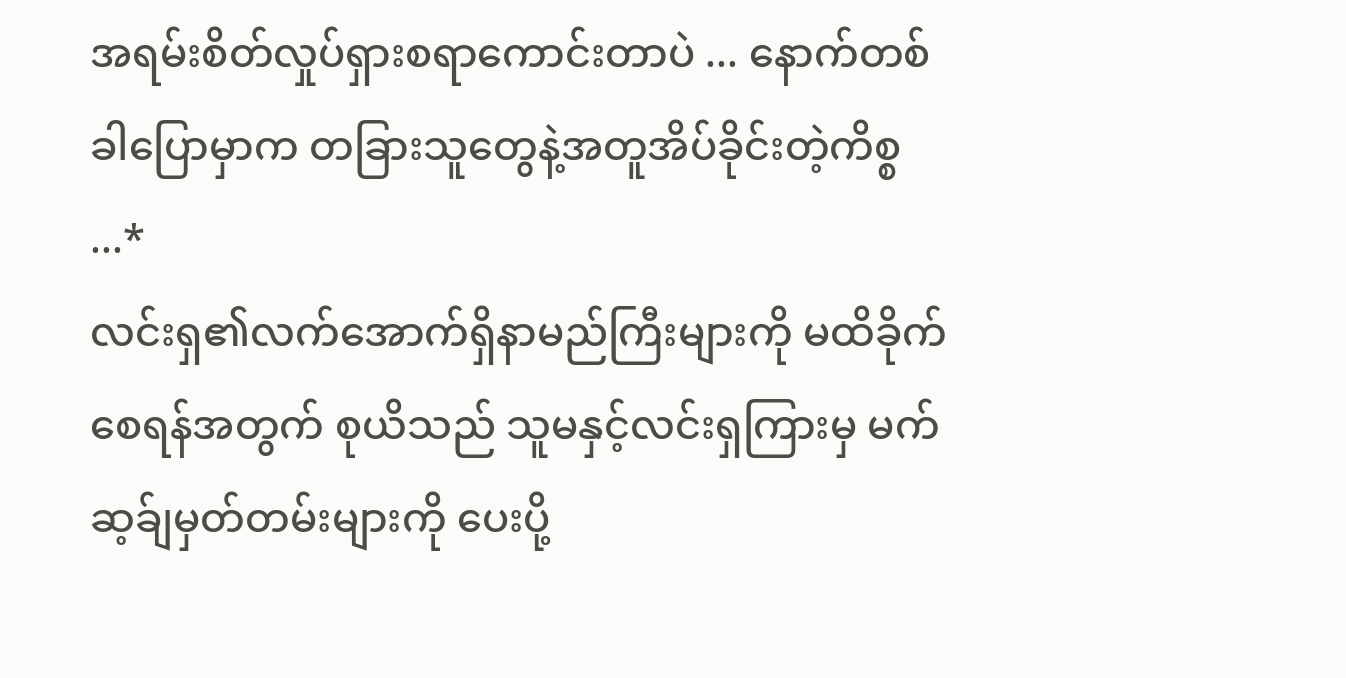အရမ်းစိတ်လှုပ်ရှားစရာကောင်းတာပဲ ... နောက်တစ်ခါပြောမှာက တခြားသူတွေနဲ့အတူအိပ်ခိုင်းတဲ့ကိစ္စ ...*
လင်းရှ၏လက်အောက်ရှိနာမည်ကြီးများကို မထိခိုက်စေရန်အတွက် စုယိသည် သူမနှင့်လင်းရှကြားမှ မက်ဆ့ခ်ျမှတ်တမ်းများကို ပေးပို့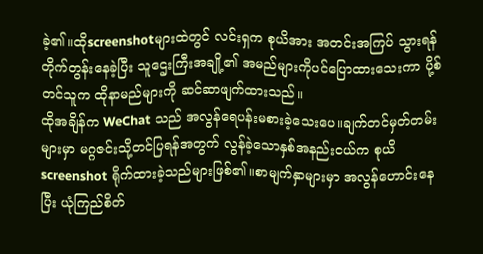ခဲ့၏။ထိုscreenshotများထဲတွင် လင်းရှက စုယိအား အတင်းအကြပ် သွားရန်တိုက်တွန်းနေခဲ့ပြီး သူဌေးကြီးအချို့၏ အမည်များကိုပင်ပြောထားသေးကာ ပို့စ်တင်သူက ထိုနာမည်များကို ဆင်ဆာဖျက်ထားသည်။
ထိုအချိန်က WeChat သည် အလွန်ရေပန်းမစားခဲ့သေးပေ။ချက်တင်မှတ်တမ်းများမှာ မဂ္ဂဇင်းသို့တင်ပြရန်အတွက် လွန်ခဲ့သောနှစ်အနည်းငယ်က စုယိ screenshot ရိုက်ထားခဲ့သည်များဖြစ်၏။စာမျက်နှာများမှာ အလွန်ဟောင်းနေပြီး ယုံကြည်စိတ်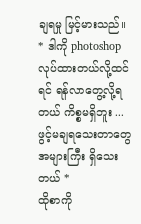ချရမှု မြင့်မားသည်။
* ဒါကို photoshop လုပ်ထားတယ်လို့ထင်ရင် ရန်လာတွေ့လို့ရတယ် ကိစ္စမရှိဘူး ... ဖွင့်မချရသေးတာတွေအများကြီး ရှိသေးတယ် *
ထိုစာကို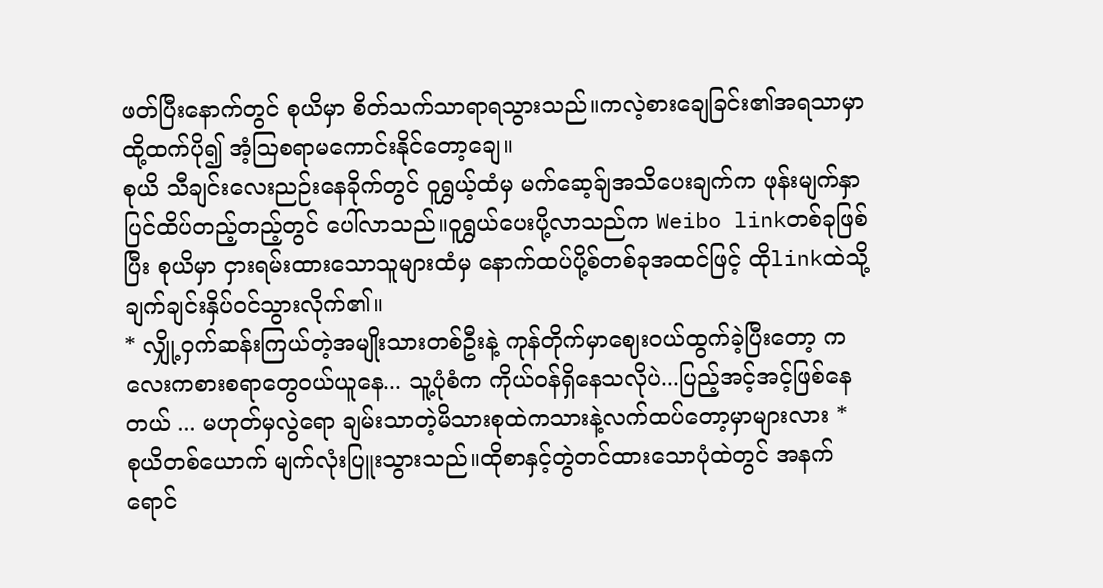ဖတ်ပြီးနောက်တွင် စုယိမှာ စိတ်သက်သာရာရသွားသည်။ကလဲ့စားချေခြင်း၏အရသာမှာ ထို့ထက်ပို၍ အံ့ဩစရာမကောင်းနိုင်တော့ချေ။
စုယိ သီချင်းလေးညဉ်းနေခိုက်တွင် ဝူရွှယ့်ထံမှ မက်ဆေ့ခ်ျအသိပေးချက်က ဖုန်းမျက်နှာပြင်ထိပ်တည့်တည့်တွင် ပေါ်လာသည်။ဝူရွှယ်ပေးပို့လာသည်က Weibo linkတစ်ခုဖြစ်ပြီး စုယိမှာ ငှားရမ်းထားသောသူများထံမှ နောက်ထပ်ပို့စ်တစ်ခုအထင်ဖြင့် ထိုlinkထဲသို့ ချက်ချင်းနှိပ်ဝင်သွားလိုက်၏။
* လျှို့ဝှက်ဆန်းကြယ်တဲ့အမျိုးသားတစ်ဦးနဲ့ ကုန်တိုက်မှာဈေးဝယ်ထွက်ခဲ့ပြီးတော့ ကလေးကစားစရာတွေဝယ်ယူနေ... သူ့ပုံစံက ကိုယ်ဝန်ရှိနေသလိုပဲ...ပြည့်အင့်အင့်ဖြစ်နေတယ် ... မဟုတ်မှလွဲရော ချမ်းသာတဲ့မိသားစုထဲကသားနဲ့လက်ထပ်တော့မှာများလား *
စုယိတစ်ယောက် မျက်လုံးပြူးသွားသည်။ထိုစာနှင့်တွဲတင်ထားသောပုံထဲတွင် အနက်ရောင်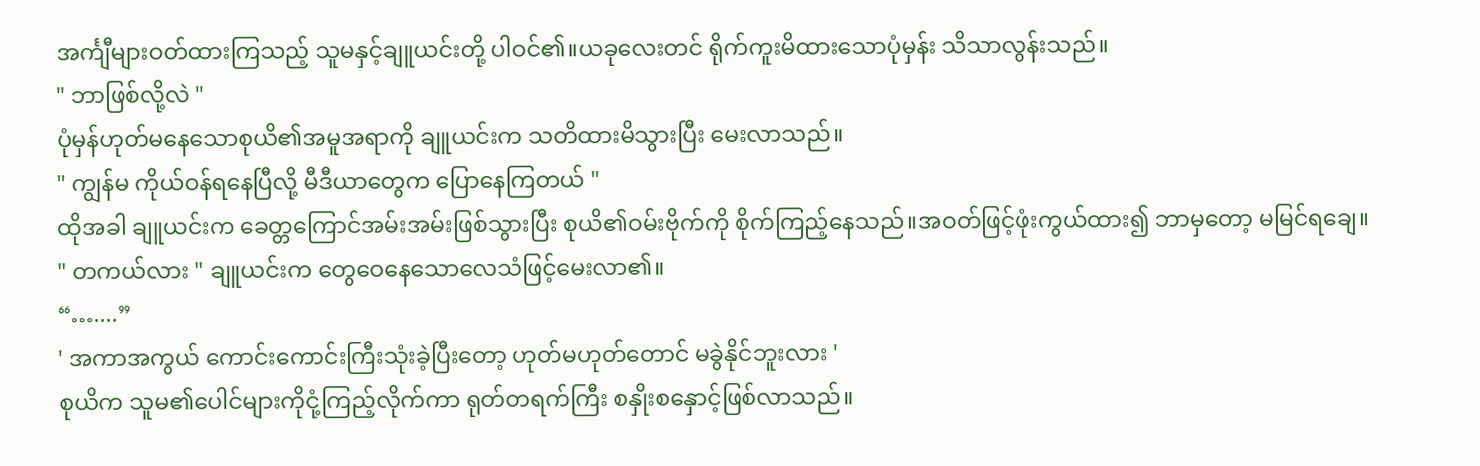အင်္ကျီများဝတ်ထားကြသည့် သူမနှင့်ချူယင်းတို့ ပါဝင်၏။ယခုလေးတင် ရိုက်ကူးမိထားသောပုံမှန်း သိသာလွန်းသည်။
" ဘာဖြစ်လို့လဲ "
ပုံမှန်ဟုတ်မနေသောစုယိ၏အမူအရာကို ချူယင်းက သတိထားမိသွားပြီး မေးလာသည်။
" ကျွန်မ ကိုယ်ဝန်ရနေပြီလို့ မီဒီယာတွေက ပြောနေကြတယ် "
ထိုအခါ ချူယင်းက ခေတ္တကြောင်အမ်းအမ်းဖြစ်သွားပြီး စုယိ၏ဝမ်းဗိုက်ကို စိုက်ကြည့်နေသည်။အဝတ်ဖြင့်ဖုံးကွယ်ထား၍ ဘာမှတော့ မမြင်ရချေ။
" တကယ်လား " ချူယင်းက တွေဝေနေသောလေသံဖြင့်မေးလာ၏။
“…....”
' အကာအကွယ် ကောင်းကောင်းကြီးသုံးခဲ့ပြီးတော့ ဟုတ်မဟုတ်တောင် မခွဲနိုင်ဘူးလား '
စုယိက သူမ၏ပေါင်များကိုငုံ့ကြည့်လိုက်ကာ ရုတ်တရက်ကြီး စနှိုးစနှောင့်ဖြစ်လာသည်။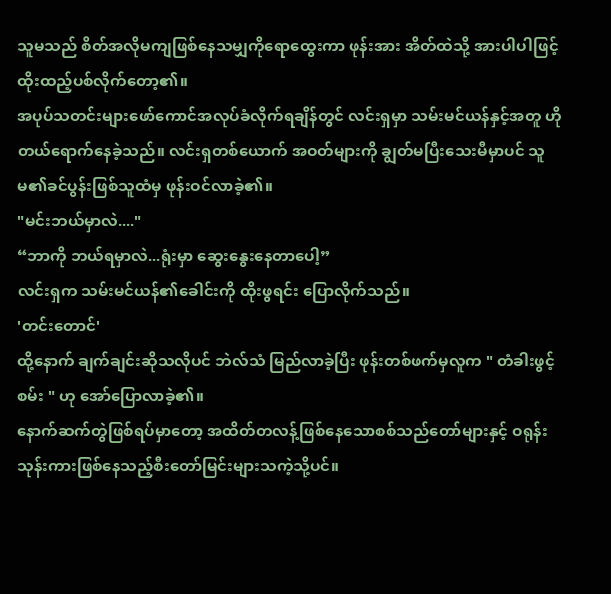သူမသည် စိတ်အလိုမကျဖြစ်နေသမျှကိုရောထွေးကာ ဖုန်းအား အိတ်ထဲသို့ အားပါပါဖြင့် ထိုးထည့်ပစ်လိုက်တော့၏။
အပုပ်သတင်းများဖော်ကောင်အလုပ်ခံလိုက်ရချိန်တွင် လင်းရှမှာ သမ်းမင်ယန်နှင့်အတူ ဟိုတယ်ရောက်နေခဲ့သည်။ လင်းရှတစ်ယောက် အဝတ်များကို ချွတ်မပြီးသေးမီမှာပင် သူမ၏ခင်ပွန်းဖြစ်သူထံမှ ဖုန်းဝင်လာခဲ့၏။
"မင်းဘယ်မှာလဲ...."
“ဘာကို ဘယ်ရမှာလဲ...ရုံးမှာ ဆွေးနွေးနေတာပေါ့”
လင်းရှက သမ်းမင်ယန်၏ခေါင်းကို ထိုးဖွရင်း ပြောလိုက်သည်။
'တင်းတောင်'
ထို့နောက် ချက်ချင်းဆိုသလိုပင် ဘဲလ်သံ မြည်လာခဲ့ပြီး ဖုန်းတစ်ဖက်မှလူက " တံခါးဖွင့်စမ်း " ဟု အော်ပြောလာခဲ့၏။
နောက်ဆက်တွဲဖြစ်ရပ်မှာတော့ အထိတ်တလန့်ဖြစ်နေသောစစ်သည်တော်များနှင့် ဝရုန်းသုန်းကားဖြစ်နေသည့်စီးတော်မြင်းများသကဲ့သို့ပင်။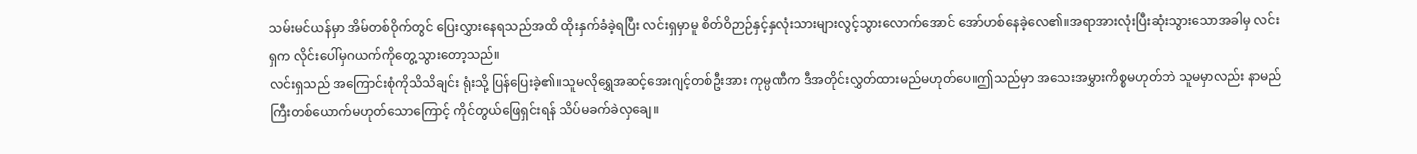သမ်းမင်ယန်မှာ အိမ်တစ်ဝိုက်တွင် ပြေးလွှားနေရသည်အထိ ထိုးနှက်ခံခဲ့ရပြီး လင်းရှမှာမူ စိတ်ဝိဉာဉ်နှင့်နှလုံးသားများလွင့်သွားလောက်အောင် အော်ဟစ်နေခဲ့လေ၏။အရာအားလုံးပြီးဆုံးသွားသောအခါမှ လင်းရှက လိုင်းပေါ်မှဂယက်ကိုတွေ့သွားတော့သည်။
လင်းရှသည် အကြောင်းစုံကိုသိသိချင်း ရုံးသို့ ပြန်ပြေးခဲ့၏။သူမလိုရွှေအဆင့်အေးဂျင့်တစ်ဦးအား ကုမ္ပဏီက ဒီအတိုင်းလွှတ်ထားမည်မဟုတ်ပေ။ဤသည်မှာ အသေးအမွှားကိစ္စမဟုတ်ဘဲ သူမမှာလည်း နာမည်ကြီးတစ်ယောက်မဟုတ်သောကြောင့် ကိုင်တွယ်ဖြေရှင်းရန် သိပ်မခက်ခဲလှချေ။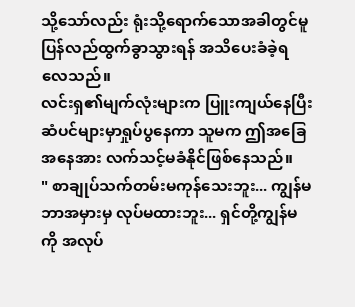သို့သော်လည်း ရုံးသို့ရောက်သောအခါတွင်မူ ပြန်လည်ထွက်ခွာသွားရန် အသိပေးခံခဲ့ရလေသည်။
လင်းရှ၏မျက်လုံးများက ပြူးကျယ်နေပြီး ဆံပင်များမှာရှုပ်ပွနေကာ သူမက ဤအခြေအနေအား လက်သင့်မခံနိုင်ဖြစ်နေသည်။
" စာချုပ်သက်တမ်းမကုန်သေးဘူး... ကျွန်မ ဘာအမှားမှ လုပ်မထားဘူး... ရှင်တို့ကျွန်မကို အလုပ်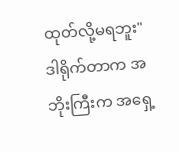ထုတ်လို့မရဘူး"
ဒါရိုက်တာက အဘိုးကြီးက အရှေ့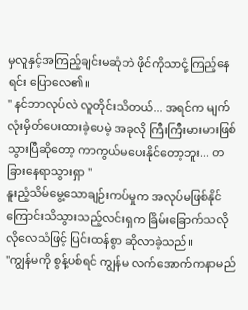မှလူနှင့်အကြည့်ချင်းမဆုံဘဲ ဖိုင်ကိုသာငုံ့ကြည့်နေရင်း ပြောလေ၏။
" နင်ဘာလုပ်လဲ လူတိုင်းသိတယ်... အရင်က မျက်လုံးမှိတ်ပေးထားခဲ့ပေမဲ့ အခုလို ကြီးကြီးမားမားဖြစ်သွားပြီဆိုတော့ ကာကွယ်မပေးနိုင်တော့ဘူး... တခြားနေရာသွားရှာ "
နူးညံ့သိမ်မွေ့သောချဉ်းကပ်မှုက အလုပ်မဖြစ်နိုင်ကြောင်းသိသွားသည့်လင်းရှက ခြိမ်းခြောက်သလိုလိုလေသံဖြင့် ပြင်းထန်စွာ ဆိုလာခဲ့သည်။
"ကျွန်မကို စွန့်ပစ်ရင် ကျွန်မ လက်အောက်ကနာမည်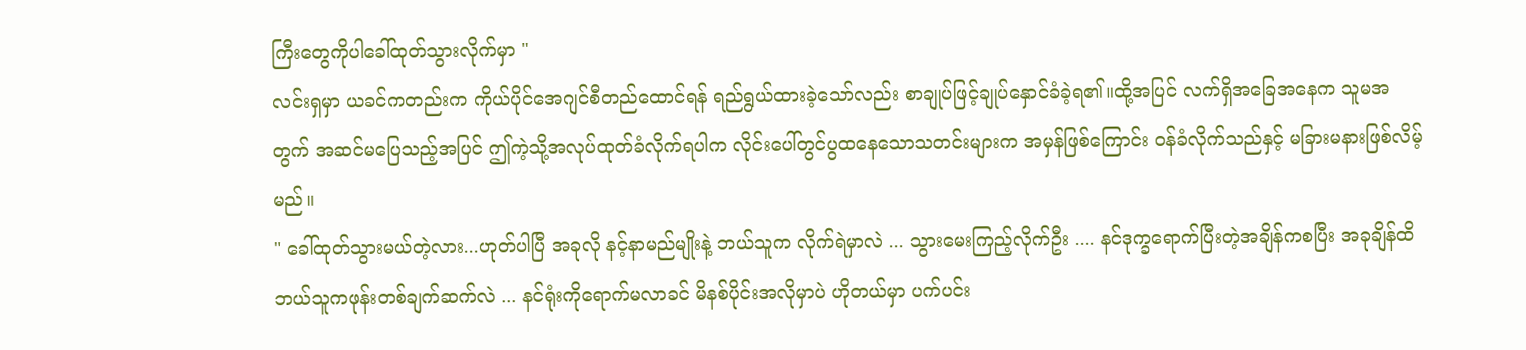ကြီးတွေကိုပါခေါ်ထုတ်သွားလိုက်မှာ "
လင်းရှမှာ ယခင်ကတည်းက ကိုယ်ပိုင်အေဂျင်စီတည်ထောင်ရန် ရည်ရွယ်ထားခဲ့သော်လည်း စာချုပ်ဖြင့်ချုပ်နှောင်ခံခဲ့ရ၏။ထို့အပြင် လက်ရှိအခြေအနေက သူမအတွက် အဆင်မပြေသည့်အပြင် ဤကဲ့သို့အလုပ်ထုတ်ခံလိုက်ရပါက လိုင်းပေါ်တွင်ပွထနေသောသတင်းများက အမှန်ဖြစ်ကြောင်း ဝန်ခံလိုက်သည်နှင့် မခြားမနားဖြစ်လိမ့်မည်။
" ခေါ်ထုတ်သွားမယ်တဲ့လား...ဟုတ်ပါပြီ အခုလို နင့်နာမည်မျိုးနဲ့ ဘယ်သူက လိုက်ရဲမှာလဲ ... သွားမေးကြည့်လိုက်ဦး .... နင်ဒုက္ခရောက်ပြီးတဲ့အချိန်ကစပြီး အခုချိန်ထိ ဘယ်သူကဖုန်းတစ်ချက်ဆက်လဲ ... နင်ရုံးကိုရောက်မလာခင် မိနစ်ပိုင်းအလိုမှာပဲ ဟိုတယ်မှာ ပက်ပင်း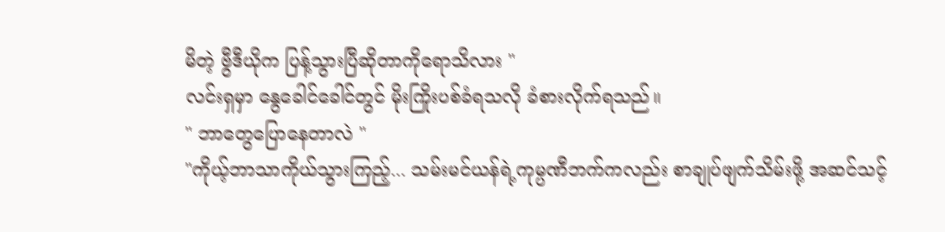မိတဲ့ ဗွီဒီယိုက ပြန့်သွားပြီဆိုတာကိုရောသိလား "
လင်းရှမှာ နွေခေါင်ခေါင်တွင် မိုးကြိုးပစ်ခံရသလို ခံစားလိုက်ရသည်။
" ဘာတွေပြောနေတာလဲ "
"ကိုယ့်ဘာသာကိုယ်သွားကြည့်... သမ်းမင်ယန်ရဲ့ကုမ္ပဏီဘက်ကလည်း စာချုပ်ဖျက်သိမ်းဖို့ အဆင်သင့်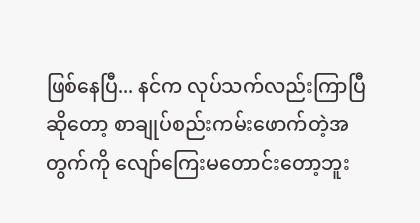ဖြစ်နေပြီ... နင်က လုပ်သက်လည်းကြာပြီဆိုတော့ စာချုပ်စည်းကမ်းဖောက်တဲ့အတွက်ကို လျော်ကြေးမတောင်းတော့ဘူး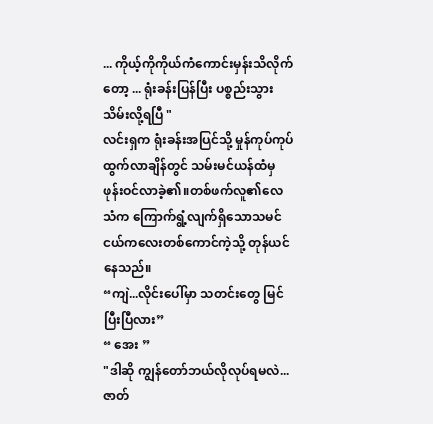... ကိုယ့်ကိုကိုယ်ကံကောင်းမှန်းသိလိုက်တော့ ... ရုံးခန်းပြန်ပြီး ပစ္စည်းသွားသိမ်းလို့ရပြီ "
လင်းရှက ရုံးခန်းအပြင်သို့ မှုန်ကုပ်ကုပ်ထွက်လာချိန်တွင် သမ်းမင်ယန်ထံမှ ဖုန်းဝင်လာခဲ့၏။တစ်ဖက်လူ၏လေသံက ကြောက်ရွံ့လျက်ရှိသောသမင်ငယ်ကလေးတစ်ကောင်ကဲ့သို့ တုန်ယင်နေသည်။
“ကျဲ...လိုင်းပေါ်မှာ သတင်းတွေ မြင်ပြီးပြီလား”
“ အေး ”
"ဒါဆို ကျွန်တော်ဘယ်လိုလုပ်ရမလဲ...ဇာတ်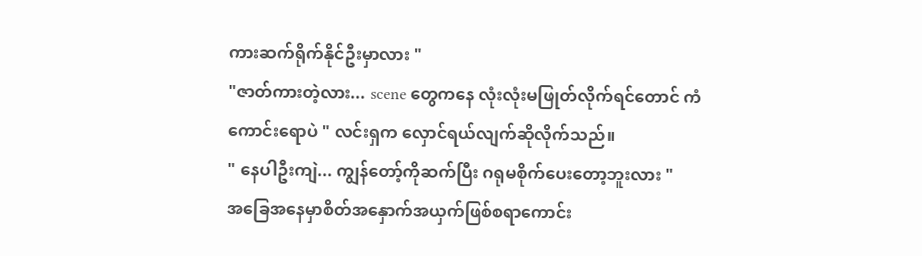ကားဆက်ရိုက်နိုင်ဦးမှာလား "
"ဇာတ်ကားတဲ့လား... scene တွေကနေ လုံးလုံးမဖြုတ်လိုက်ရင်တောင် ကံကောင်းရောပဲ " လင်းရှက လှောင်ရယ်လျက်ဆိုလိုက်သည်။
" နေပါဦးကျဲ... ကျွန်တော့်ကိုဆက်ပြီး ဂရုမစိုက်ပေးတော့ဘူးလား "
အခြေအနေမှာစိတ်အနှောက်အယှက်ဖြစ်စရာကောင်း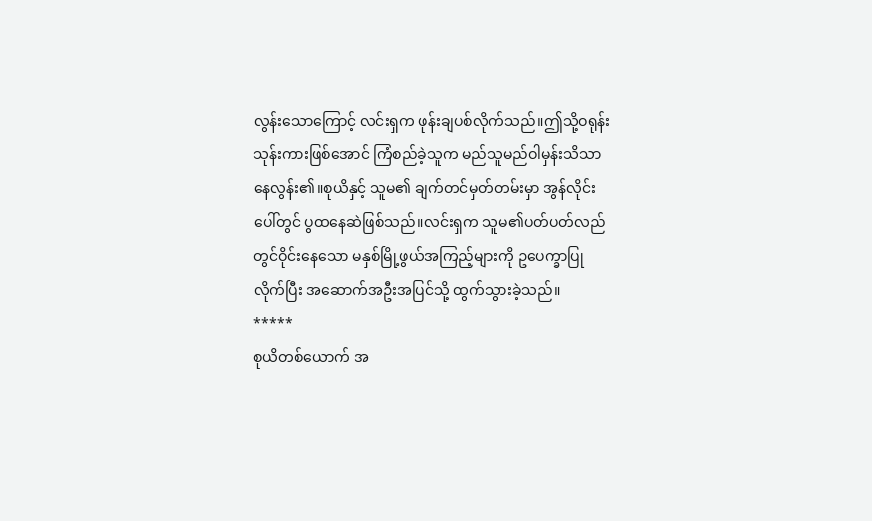လွန်းသောကြောင့် လင်းရှက ဖုန်းချပစ်လိုက်သည်။ဤသို့ဝရုန်းသုန်းကားဖြစ်အောင် ကြံစည်ခဲ့သူက မည်သူမည်ဝါမှန်းသိသာနေလွန်း၏။စုယိနှင့် သူမ၏ ချက်တင်မှတ်တမ်းမှာ အွန်လိုင်းပေါ်တွင် ပွထနေဆဲဖြစ်သည်။လင်းရှက သူမ၏ပတ်ပတ်လည်တွင်ဝိုင်းနေသော မနှစ်မြို့ဖွယ်အကြည့်များကို ဥပေက္ခာပြုလိုက်ပြီး အဆောက်အဦးအပြင်သို့ ထွက်သွားခဲ့သည်။
*****
စုယိတစ်ယောက် အ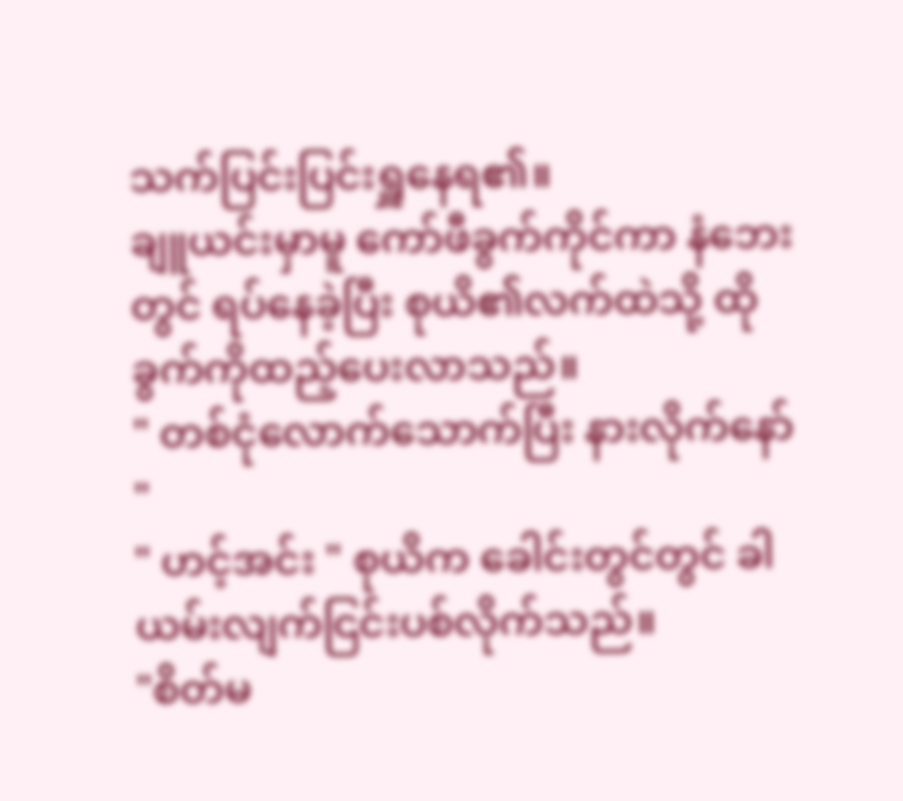သက်ပြင်းပြင်းရှူနေရ၏။
ချူယင်းမှာမူ ကော်ဖီခွက်ကိုင်ကာ နံဘေးတွင် ရပ်နေခဲ့ပြီး စုယိ၏လက်ထဲသို့ ထိုခွက်ကိုထည့်ပေးလာသည်။
" တစ်ငုံလောက်သောက်ပြီး နားလိုက်နော် "
" ဟင့်အင်း " စုယိက ခေါင်းတွင်တွင် ခါယမ်းလျက်ငြင်းပစ်လိုက်သည်။
"စိတ်မ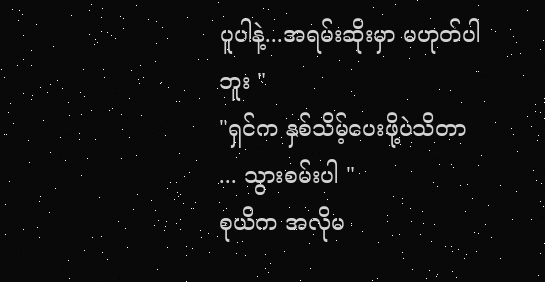ပူပါနဲ့...အရမ်းဆိုးမှာ မဟုတ်ပါဘူး "
"ရှင်က နှစ်သိမ့်ပေးဖို့ပဲသိတာ ... သွားစမ်းပါ "
စုယိက အလိုမ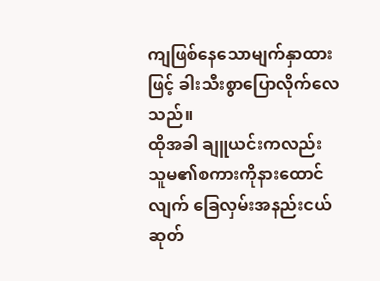ကျဖြစ်နေသောမျက်နှာထားဖြင့် ခါးသီးစွာပြောလိုက်လေသည်။
ထိုအခါ ချူယင်းကလည်း သူမ၏စကားကိုနားထောင်လျက် ခြေလှမ်းအနည်းငယ်ဆုတ်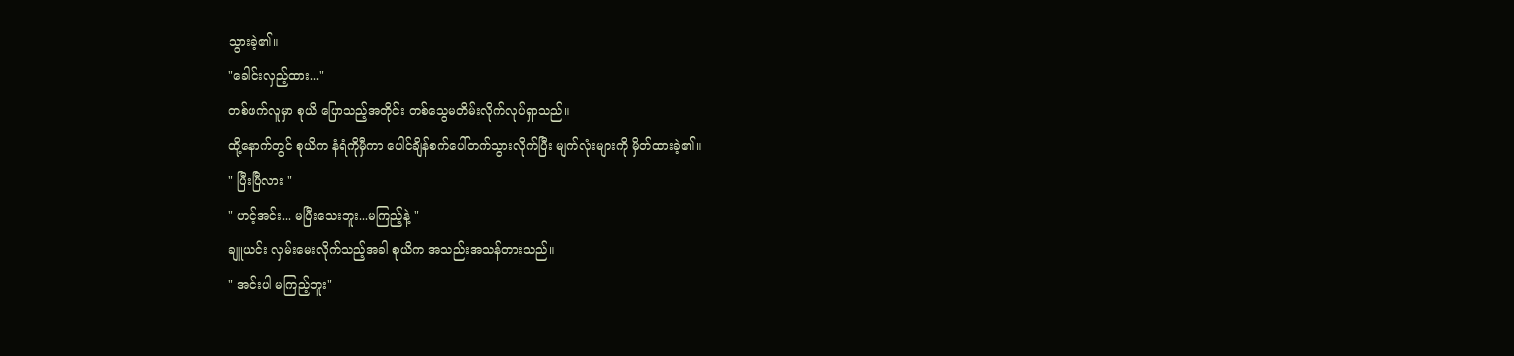သွားခဲ့၏။
"ခေါင်းလှည့်ထား..."
တစ်ဖက်လူမှာ စုယိ ပြောသည့်အတိုင်း တစ်သွေမတိမ်းလိုက်လုပ်ရှာသည်။
ထို့နောက်တွင် စုယိက နံရံကိုမှီကာ ပေါင်ချိန်စက်ပေါ်တက်သွားလိုက်ပြီး မျက်လုံးများကို မှိတ်ထားခဲ့၏။
" ပြီးပြီလား "
" ဟင့်အင်း... မပြီးသေးဘူး...မကြည့်နဲ့ "
ချူယင်း လှမ်းမေးလိုက်သည့်အခါ စုယိက အသည်းအသန်တားသည်။
" အင်းပါ မကြည့်ဘူး"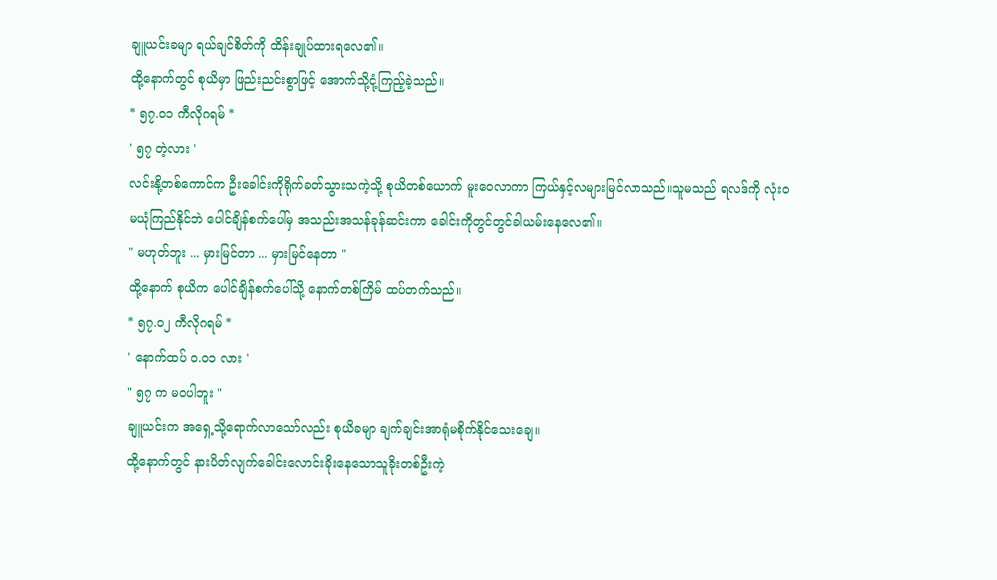ချူယင်းခမျာ ရယ်ချင်စိတ်ကို ထိန်းချုပ်ထားရလေ၏။
ထို့နောက်တွင် စုယိမှာ ဖြည်းညင်းစွာဖြင့် အောက်သို့ငုံ့ကြည့်ခဲ့သည်။
* ၅၇.၀၁ ကီလိုဂရမ် *
' ၅၇ တဲ့လား '
လင်းနို့တစ်ကောင်က ဦးခေါင်းကိုရိုက်ခတ်သွားသကဲ့သို့ စုယိတစ်ယောက် မူးဝေလာကာ ကြယ်နှင့်လများမြင်လာသည်။သူမသည် ရလဒ်ကို လုံးဝမယုံကြည်နိုင်ဘဲ ပေါင်ချိန်စက်ပေါ်မှ အသည်းအသန်ခုန်ဆင်းကာ ခေါင်းကိုတွင်တွင်ခါယမ်းနေလေ၏။
" မဟုတ်ဘူး ... မှားမြင်တာ ... မှားမြင်နေတာ "
ထို့နောက် စုယိက ပေါင်ချိန်စက်ပေါ်သို့ နောက်တစ်ကြိမ် ထပ်တက်သည်။
* ၅၇.၀၂ ကီလိုဂရမ် *
' နောက်ထပ် ၀.၀၁ လား '
" ၅၇ က မဝပါဘူး "
ချူယင်းက အရှေ့သို့ရောက်လာသော်လည်း စုယိခမျာ ချက်ချင်းအာရုံမစိုက်နိုင်သေးချေ။
ထို့နောက်တွင် နားပိတ်လျက်ခေါင်းလောင်းခိုးနေသောသူခိုးတစ်ဦးကဲ့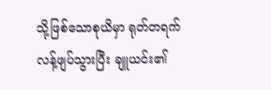သို့ဖြစ်သောစုယိမှာ ရုတ်တရက်လန့်ဖျပ်သွားပြီး ချူယင်း၏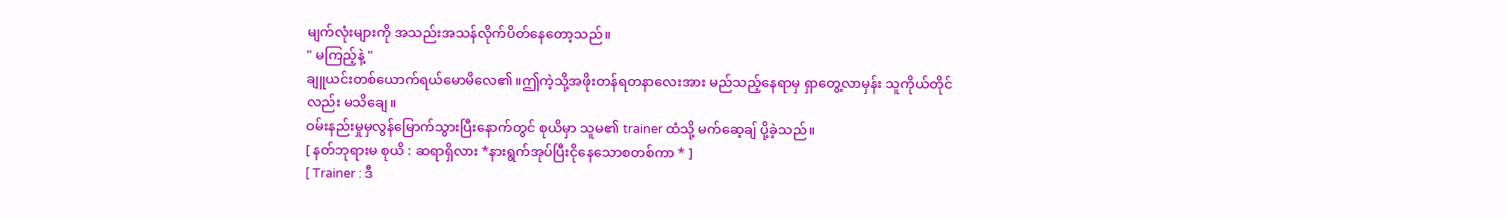မျက်လုံးများကို အသည်းအသန်လိုက်ပိတ်နေတော့သည်။
" မကြည့်နဲ့ "
ချူယင်းတစ်ယောက်ရယ်မောမိလေ၏။ဤကဲ့သို့အဖိုးတန်ရတနာလေးအား မည်သည့်နေရာမှ ရှာတွေ့လာမှန်း သူကိုယ်တိုင်လည်း မသိချေ။
ဝမ်းနည်းမှုမှလွန်မြောက်သွားပြီးနောက်တွင် စုယိမှာ သူမ၏ trainer ထံသို့ မက်ဆေ့ချ် ပို့ခဲ့သည်။
[ နတ်ဘုရားမ စုယိ : ဆရာရှိလား *နားရွက်အုပ်ပြီးငိုနေသောစတစ်ကာ * ]
[ Trainer : ဒီ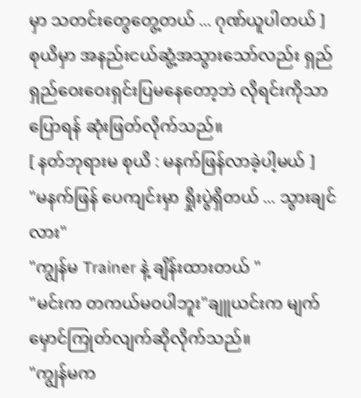မှာ သတင်းတွေတွေ့တယ် ... ဂုဏ်ယူပါတယ် ]
စုယိမှာ အနည်းငယ်ဆွံ့အသွားသော်လည်း ရှည်ရှည်ဝေးဝေးရှင်းပြမနေတော့ဘဲ လိုရင်းကိုသာပြောရန် ဆုံးဖြတ်လိုက်သည်။
[ နတ်ဘုရားမ စုယိ : မနက်ဖြန်လာခဲ့ပါ့မယ် ]
"မနက်ဖြန် ပေကျင်းမှာ ရှိုးပွဲရှိတယ် ... သွားချင်လား"
"ကျွန်မ Trainer နဲ့ ချိန်းထားတယ် "
"မင်းက တကယ်မဝပါဘူး"ချူယင်းက မျက်မှောင်ကြုတ်လျက်ဆိုလိုက်သည်။
"ကျွန်မက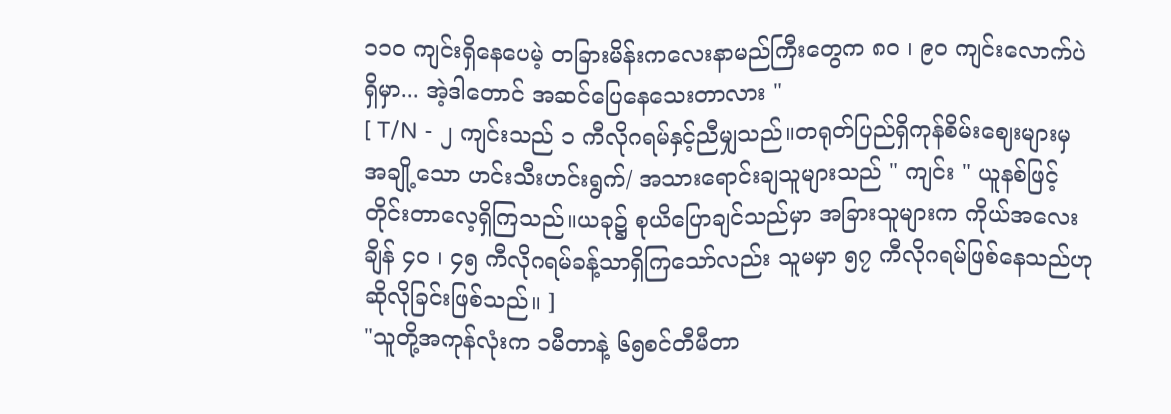၁၁၀ ကျင်းရှိနေပေမဲ့ တခြားမိန်းကလေးနာမည်ကြီးတွေက ၈၀ ၊ ၉၀ ကျင်းလောက်ပဲရှိမှာ... အဲ့ဒါတောင် အဆင်ပြေနေသေးတာလား "
[ T/N - ၂ ကျင်းသည် ၁ ကီလိုဂရမ်နှင့်ညီမျှသည်။တရုတ်ပြည်ရှိကုန်စိမ်းဈေးများမှ အချို့သော ဟင်းသီးဟင်းရွက်/ အသားရောင်းချသူများသည် " ကျင်း " ယူနစ်ဖြင့်တိုင်းတာလေ့ရှိကြသည်။ယခု၌ စုယိပြောချင်သည်မှာ အခြားသူများက ကိုယ်အလေးချိန် ၄၀ ၊ ၄၅ ကီလိုဂရမ်ခန့်သာရှိကြသော်လည်း သူမမှာ ၅၇ ကီလိုဂရမ်ဖြစ်နေသည်ဟု ဆိုလိုခြင်းဖြစ်သည်။ ]
"သူတို့အကုန်လုံးက ၁မီတာနဲ့ ၆၅စင်တီမီတာ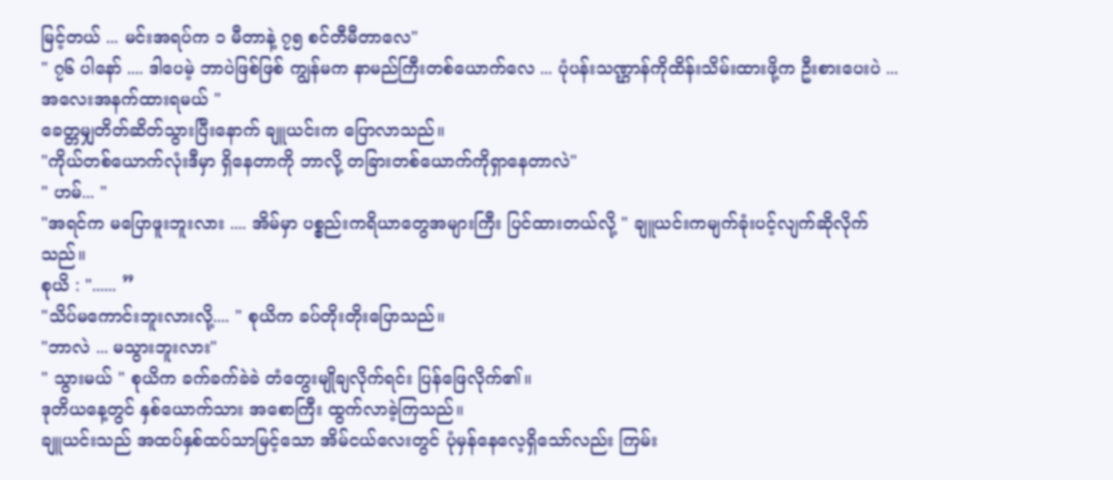မြင့်တယ် ... မင်းအရပ်က ၁ မီတာနဲ့ ၇၅ စင်တီမီတာလေ"
" ၇၆ ပါနော် .... ဒါပေမဲ့ ဘာပဲဖြစ်ဖြစ် ကျွန်မက နာမည်ကြီးတစ်ယောက်လေ ... ပုံပန်းသဏ္ဌာန်ကိုထိန်းသိမ်းထားဖို့က ဦးစားပေးပဲ ... အလေးအနက်ထားရမယ် "
ခေတ္တမျှတိတ်ဆိတ်သွားပြီးနောက် ချူယင်းက ပြောလာသည်။
"ကိုယ်တစ်ယောက်လုံးဒီမှာ ရှိနေတာကို ဘာလို့ တခြားတစ်ယောက်ကိုရှာနေတာလဲ"
" ဟမ်... "
"အရင်က မပြောဖူးဘူးလား .... အိမ်မှာ ပစ္စည်းကရိယာတွေအများကြီး ပြင်ထားတယ်လို့ " ချူယင်းကမျက်ခုံးပင့်လျက်ဆိုလိုက်သည်။
စုယိ : "...... ”
"သိပ်မကောင်းဘူးလားလို့.... " စုယိက ခပ်တိုးတိုးပြောသည်။
"ဘာလဲ ... မသွားဘူးလား"
" သွားမယ် " စုယိက ခက်ခက်ခဲခဲ တံတွေးမျိုချလိုက်ရင်း ပြန်ဖြေလိုက်၏။
ဒုတိယနေ့တွင် နှစ်ယောက်သား အစောကြီး ထွက်လာခဲ့ကြသည်။
ချူယင်းသည် အထပ်နှစ်ထပ်သာမြင့်သော အိမ်ငယ်လေးတွင် ပုံမှန်နေလေ့ရှိသော်လည်း ကြမ်း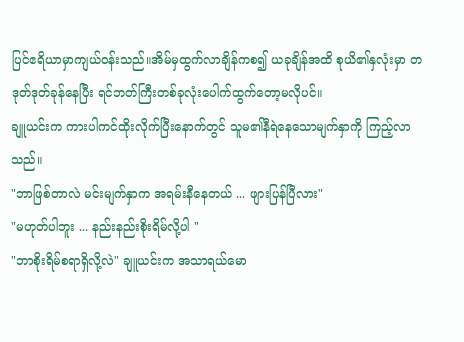ပြင်ဧရိယာမှာကျယ်ဝန်းသည်။အိမ်မှထွက်လာချိန်ကစ၍ ယခုချိန်အထိ စုယိ၏နှလုံးမှာ တဒုတ်ဒုတ်ခုန်နေပြီး ရင်ဘတ်ကြီးတစ်ခုလုံးပေါက်ထွက်တော့မလိုပင်။
ချူယင်းက ကားပါကင်ထိုးလိုက်ပြီးနောက်တွင် သူမ၏နီရဲနေသောမျက်နှာကို ကြည့်လာသည်။
"ဘာဖြစ်တာလဲ မင်းမျက်နှာက အရမ်းနီနေတယ် ... ဖျားပြန်ပြီလား"
"မဟုတ်ပါဘူး ... နည်းနည်းစိုးရိမ်လို့ပါ "
"ဘာစိုးရိမ်စရာရှိလို့လဲ" ချူယင်းက အသာရယ်မော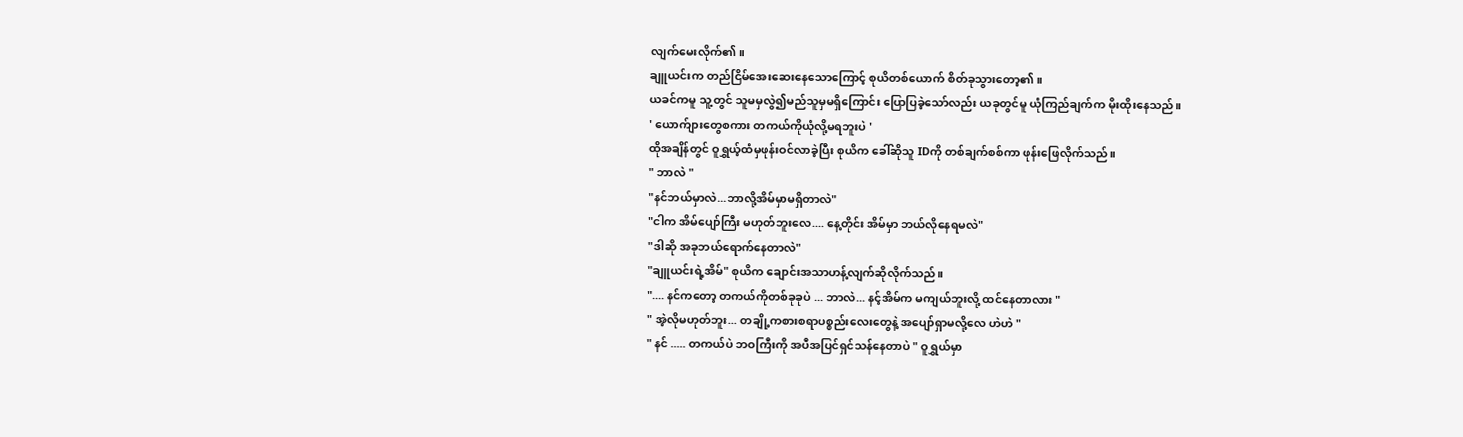လျက်မေးလိုက်၏။
ချူယင်းက တည်ငြိမ်အေးဆေးနေသောကြောင့် စုယိတစ်ယောက် စိတ်ခုသွားတော့၏။
ယခင်ကမူ သူ့တွင် သူမမှလွဲ၍မည်သူမှမရှိကြောင်း ပြောပြခဲ့သော်လည်း ယခုတွင်မူ ယုံကြည်ချက်က မိုးထိုးနေသည်။
' ယောက်ျားတွေစကား တကယ်ကိုယုံလို့မရဘူးပဲ '
ထိုအချိန်တွင် ဝူရွှယ့်ထံမှဖုန်းဝင်လာခဲ့ပြီး စုယိက ခေါ်ဆိုသူ IDကို တစ်ချက်စစ်ကာ ဖုန်းဖြေလိုက်သည်။
" ဘာလဲ "
"နင်ဘယ်မှာလဲ...ဘာလို့အိမ်မှာမရှိတာလဲ"
"ငါက အိမ်ပျော်ကြီး မဟုတ်ဘူးလေ.... နေ့တိုင်း အိမ်မှာ ဘယ်လိုနေရမလဲ"
"ဒါဆို အခုဘယ်ရောက်နေတာလဲ"
"ချူယင်းရဲ့အိမ်" စုယိက ချောင်းအသာဟန့်လျက်ဆိုလိုက်သည်။
".... နင်ကတော့ တကယ်ကိုတစ်ခုခုပဲ ... ဘာလဲ... နင့်အိမ်က မကျယ်ဘူးလို့ ထင်နေတာလား "
" အဲ့လိုမဟုတ်ဘူး... တချို့ကစားစရာပစ္စည်းလေးတွေနဲ့ အပျော်ရှာမလို့လေ ဟဲဟဲ "
" နင် ..... တကယ်ပဲ ဘဝကြီးကို အပီအပြင်ရှင်သန်နေတာပဲ " ဝူရွှယ်မှာ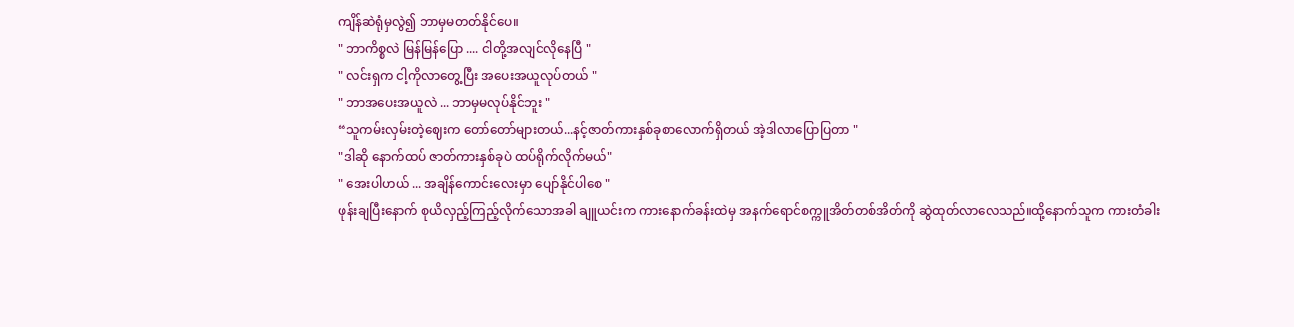ကျိန်ဆဲရုံမှလွဲ၍ ဘာမှမတတ်နိုင်ပေ။
" ဘာကိစ္စလဲ မြန်မြန်ပြော .... ငါတို့အလျင်လိုနေပြီ "
" လင်းရှက ငါ့ကိုလာတွေ့ပြီး အပေးအယူလုပ်တယ် "
" ဘာအပေးအယူလဲ ... ဘာမှမလုပ်နိုင်ဘူး "
“သူကမ်းလှမ်းတဲ့ဈေးက တော်တော်များတယ်...နင့်ဇာတ်ကားနှစ်ခုစာလောက်ရှိတယ် အဲ့ဒါလာပြောပြတာ "
"ဒါဆို နောက်ထပ် ဇာတ်ကားနှစ်ခုပဲ ထပ်ရိုက်လိုက်မယ်"
" အေးပါဟယ် ... အချိန်ကောင်းလေးမှာ ပျော်နိုင်ပါစေ "
ဖုန်းချပြီးနောက် စုယိလှည့်ကြည့်လိုက်သောအခါ ချူယင်းက ကားနောက်ခန်းထဲမှ အနက်ရောင်စက္ကူအိတ်တစ်အိတ်ကို ဆွဲထုတ်လာလေသည်။ထို့နောက်သူက ကားတံခါး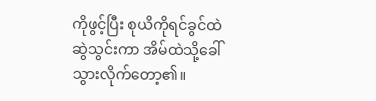ကိုဖွင့်ပြီး စုယိကိုရင်ခွင်ထဲဆွဲသွင်းကာ အိမ်ထဲသို့ခေါ်သွားလိုက်တော့၏။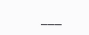___